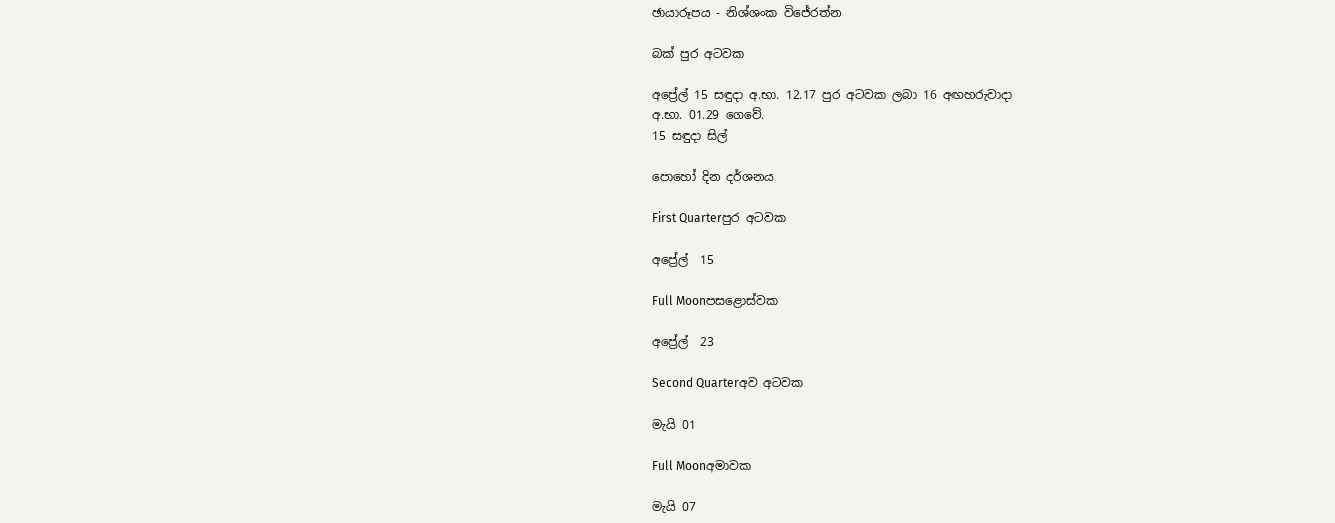ඡායාරූපය - නිශ්ශංක විජේරත්න

බක් පුර අටවක

අප්‍රේල් 15 සඳුදා අ.භා. 12.17 පුර අටවක ලබා 16 අඟහරුවාදා
අ.භා. 01.29 ගෙවේ.
15 සඳුදා සිල්

පොහෝ දින දර්ශනය

First Quarterපුර අටවක

අප්‍රේල්  15

Full Moonපසළොස්වක

අප්‍රේල්  23

Second Quarterඅව අටවක

මැයි 01

Full Moonඅමාවක

මැයි 07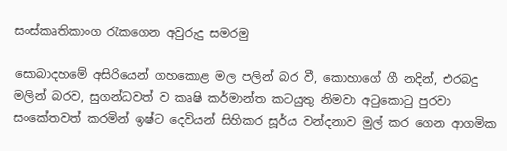සංස්කෘතිකාංග රැකගෙන අවුරුදු සමරමු

සොබාදහමේ අසිරියෙන් ගහකොළ මල පලින් බර වී, කොහාගේ ගී නදින්, එරබදු මලින් බරව, සුගන්ධවත් ව කෘෂි කර්මාන්ත කටයුතු නිමවා අටුකොටු පුරවා සංකේතවත් කරමින් ඉෂ්ට දෙවියන් සිහිකර සූර්ය වන්දනාව මුල් කර ගෙන ආගමික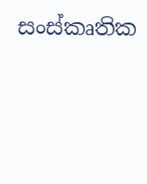සංස්කෘතික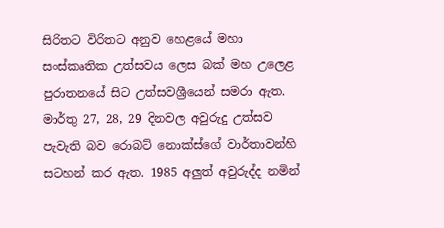සිරිතට විරිතට අනුව හෙළයේ මහා සංස්කෘතික උත්සවය ලෙස බක් මහ උලෙළ පුරාතනයේ සිට උත්සවශ්‍රීයෙන් සමරා ඇත. මාර්තු 27, 28, 29 දිනවල අවුරුදු උත්සව පැවැති බව රොබට් නොක්ස්ගේ වාර්තාවන්හි සටහන් කර ඇත. 1985 අලුත් අවුරුද්ද නමින්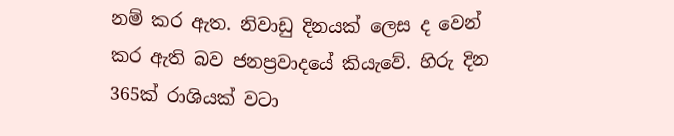නම් කර ඇත. නිවාඩු දිනයක් ලෙස ද වෙන් කර ඇති බව ජනප්‍රවාදයේ කියැවේ. හිරු දින 365ක් රාශියක් වටා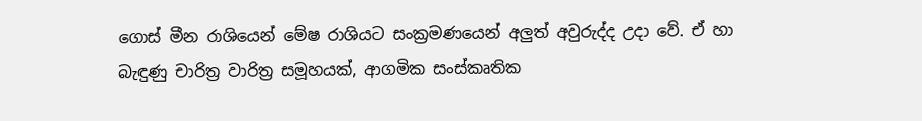ගොස් මීන රාශියෙන් මේෂ රාශියට සංක්‍රමණයෙන් අලුත් අවුරුද්ද උදා වේ. ඒ හා බැඳුණු චාරිත්‍ර වාරිත්‍ර සමූහයක්, ආගමික සංස්කෘතික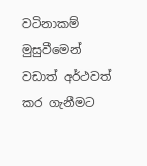වටිනාකම් මුසුවීමෙන් වඩාත් අර්ථවත් කර ගැනීමට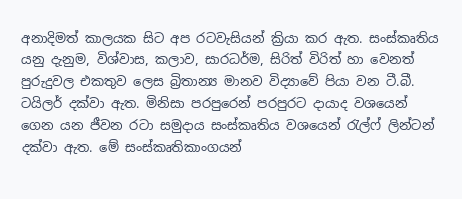අනාදිමත් කාලයක සිට අප රටවැසියන් ක්‍රියා කර ඇත. සංස්කෘතිය යනු දැනුම, විශ්වාස, කලාව, සාරධර්ම, සිරිත් විරිත් හා වෙනත් පුරුදුවල එකතුව ලෙස බ්‍රිතාන්‍ය මානව විද්‍යාවේ පියා වන ටී.බී. ටයිලර් දක්වා ඇත. මිනිසා පරපුරෙන් පරපුරට දායාද වශයෙන් ගෙන යන ජීවන රටා සමුදාය සංස්කෘතිය වශයෙන් රැල්ෆ් ලින්ටන් දක්වා ඇත. මේ සංස්කෘතිකාංගයන්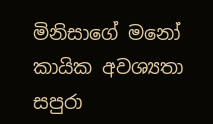මිනිසාගේ මනෝ කායික අවශ්‍යතා සපුරා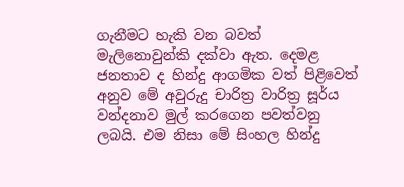ගැනීමට හැකි වන බවත් මැලිනොවුන්කි දක්වා ඇත. දෙමළ ජනතාව ද හින්දු ආගමික වත් පිළිවෙත් අනුව මේ අවුරුදු චාරිත්‍ර වාරිත්‍ර සූර්ය වන්දනාව මුල් කරගෙන පවත්වනු ලබයි. එම නිසා මේ සිංහල හින්දු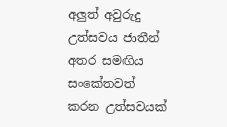අලුත් අවුරුදු උත්සවය ජාතීන් අතර සමඟිය සංකේතවත් කරන උත්සවයක්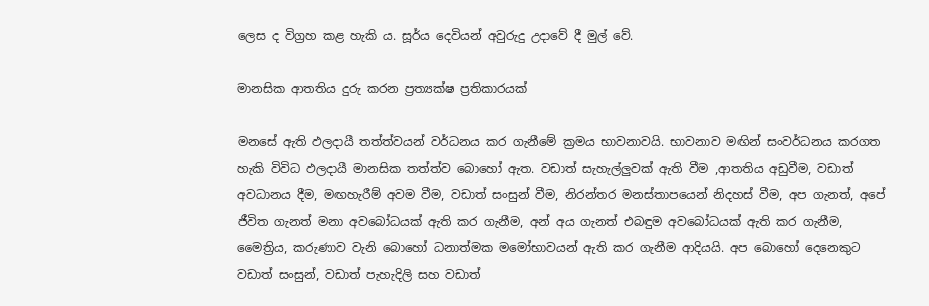ලෙස ද විග්‍රහ කළ හැකි ය. සූර්ය දෙවියන් අවුරුදු උදාවේ දී මුල් වේ.

මානසික ආතතිය දුරු කරන ප්‍රත්‍යක්ෂ ප්‍රතිකාරයක්

මනසේ ඇති ඵලදායී තත්ත්වයන් වර්ධනය කර ගැනීමේ ක්‍රමය භාවනාවයි. භාවනාව මඟින් සංවර්ධනය කරගත හැකි විවිධ ඵලදායී මානසික තත්ත්ව බොහෝ ඇත. වඩාත් සැහැල්ලුවක් ඇති වීම ,ආතතිය අඩුවීම, වඩාත් අවධානය දීම, මඟහැරීම් අවම වීම, වඩාත් සංසුන් වීම, නිරන්තර මනස්තාපයෙන් නිදහස් වීම, අප ගැනත්, අපේ ජීවිත ගැනත් මනා අවබෝධයක් ඇති කර ගැනීම, අන් අය ගැනත් එබඳුම අවබෝධයක් ඇති කර ගැනීම, මෛත්‍රිය, කරුණාව වැනි බොහෝ ධනාත්මක මමෝභාවයන් ඇති කර ගැනීම ආදියයි. අප බොහෝ දෙනෙකුට වඩාත් සංසුන්, වඩාත් පැහැදිලි සහ වඩාත්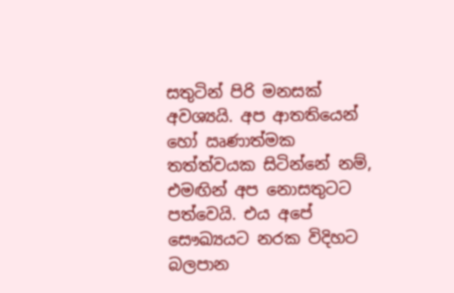සතුටින් පිරි මනසක් අවශ්‍යයි. අප ආතතියෙන් හෝ ඍණාත්මක තත්ත්වයක සිටින්නේ නම්, එමඟින් අප නොසතුටට පත්වෙයි. එය අපේ සෞඛ්‍යයට නරක විදිහට බලපාන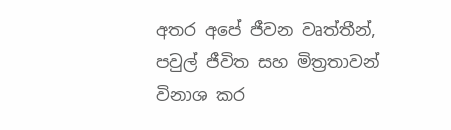අතර අපේ ජීවන වෘත්තීන්, පවුල් ජීවිත සහ මිත්‍රතාවන් විනාශ කර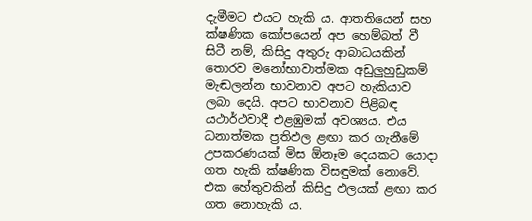දැමීමට එයට හැකි ය. ආතතියෙන් සහ ක්ෂණික කෝපයෙන් අප හෙම්බත් වී සිටී නම්, කිසිදු අතුරු ආබාධයකින් තොරව මනෝභාවාත්මක අඩුලුහුඩුකම් මැඬලන්න භාවනාව අපට හැකියාව ලබා දෙයි. අපට භාවනාව පිළිබඳ යථාර්ථවාදී එළඹුමක් අවශ්‍යය. එය ධනාත්මක ප්‍රතිඵල ළඟා කර ගැනීමේ උපකරණයක් මිස ඕනෑම දෙයකට යොදා ගත හැකි ක්ෂණික විසඳුමක් නොවේ. එක හේතුවකින් කිසිදු ඵලයක් ළඟා කර ගත නොහැකි ය.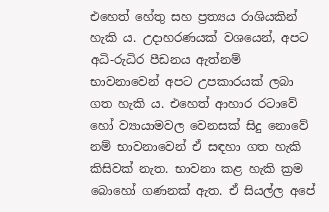එහෙත් හේතු සහ ප්‍රත්‍යය රාශියකින් හැකි ය. උදාහරණයක් වශයෙන්, අපට අධි-රුධිර පීඩනය ඇත්නම් භාවනාවෙන් අපට උපකාරයක් ලබා ගත හැකි ය. එහෙත් ආහාර රටාවේ හෝ ව්‍යායාමවල වෙනසක් සිදු නොවේ නම් භාවනාවෙන් ඒ සඳහා ගත හැකි කිසිවක් නැත. භාවනා කළ හැකි ක්‍රම බොහෝ ගණනක් ඇත. ඒ සියල්ල අපේ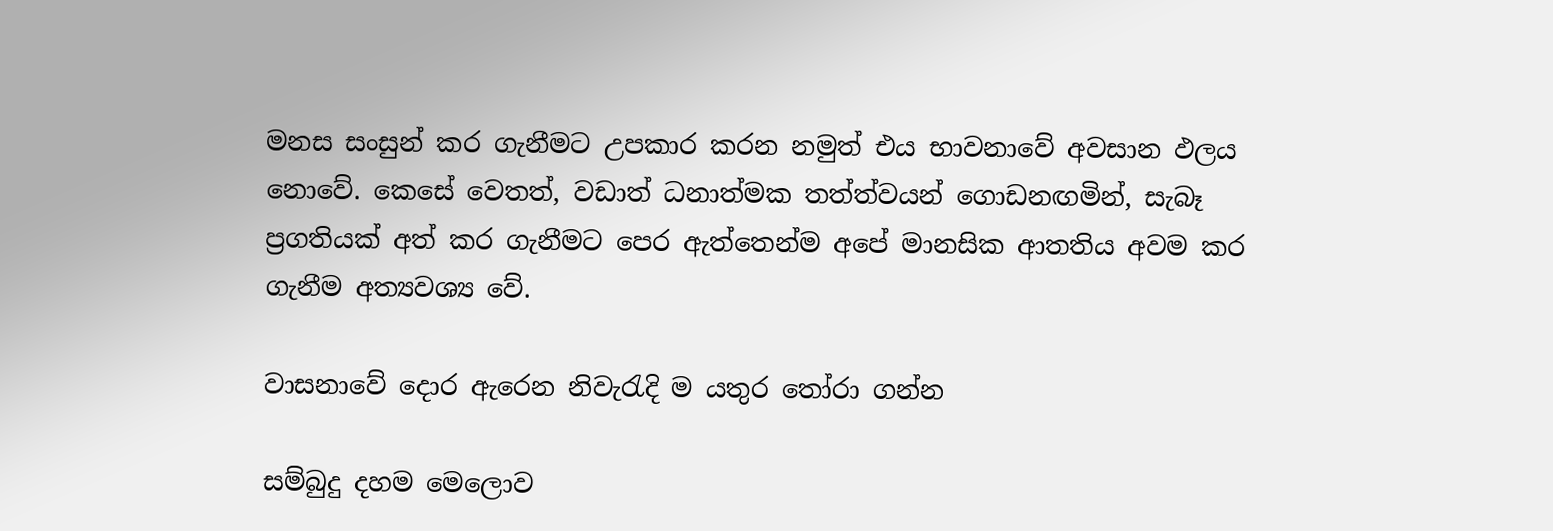මනස සංසුන් කර ගැනීමට උපකාර කරන නමුත් එය භාවනාවේ අවසාන ඵලය නොවේ. කෙසේ වෙතත්, වඩාත් ධනාත්මක තත්ත්වයන් ගොඩනඟමින්, සැබෑ ප්‍රගතියක් අත් කර ගැනීමට පෙර ඇත්තෙන්ම අපේ මානසික ආතතිය අවම කර ගැනීම අත්‍යවශ්‍ය වේ.

වාසනාවේ දොර ඇරෙන නිවැරැදි ම යතුර තෝරා ගන්න

සම්බුදු දහම මෙලොව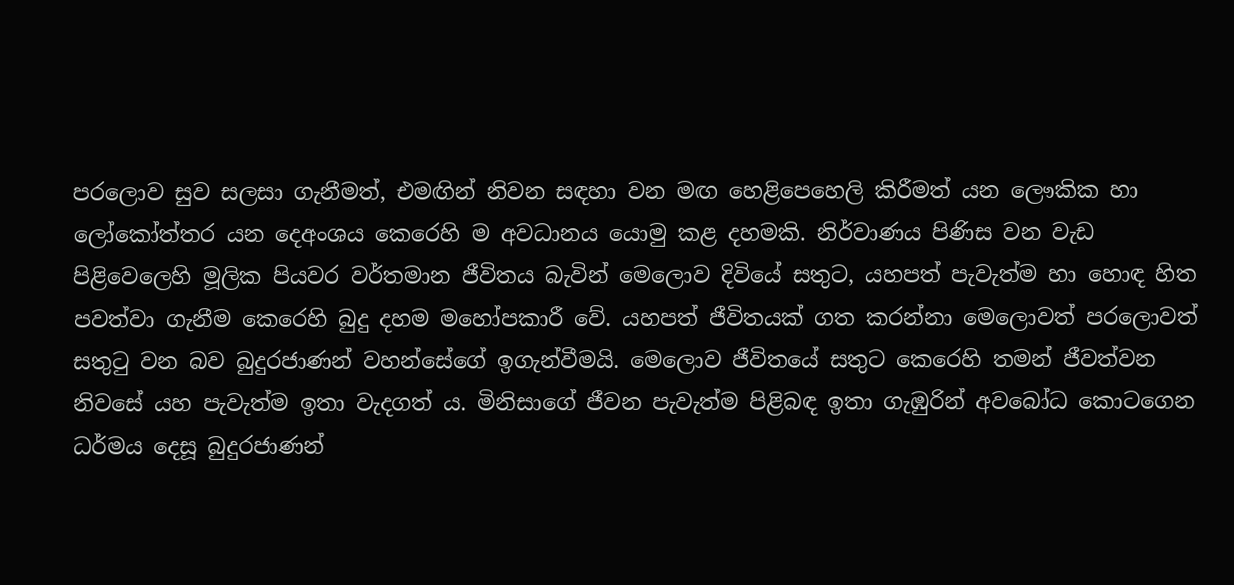පරලොව සුව සලසා ගැනීමත්, එමඟින් නිවන සඳහා වන මඟ හෙළිපෙහෙලි කිරීමත් යන ලෞකික හා ලෝකෝත්තර යන දෙඅංශය කෙරෙහි ම අවධානය යොමු කළ දහමකි. නිර්වාණය පිණිස වන වැඩ පිළිවෙලෙහි මූලික පියවර වර්තමාන ජීවිතය බැවින් මෙලොව දිවියේ සතුට, යහපත් පැවැත්ම හා හොඳ හිත පවත්වා ගැනීම කෙරෙහි බුදු දහම මහෝපකාරී වේ. යහපත් ජීවිතයක් ගත කරන්නා මෙලොවත් පරලොවත් සතුටු වන බව බුදුරජාණන් වහන්සේගේ ඉගැන්වීමයි. මෙලොව ජීවිතයේ සතුට කෙරෙහි තමන් ජීවත්වන නිවසේ යහ පැවැත්ම ඉතා වැදගත් ය. මිනිසාගේ ජීවන පැවැත්ම පිළිබඳ ඉතා ගැඹුරින් අවබෝධ කොටගෙන ධර්මය දෙසූ බුදුරජාණන්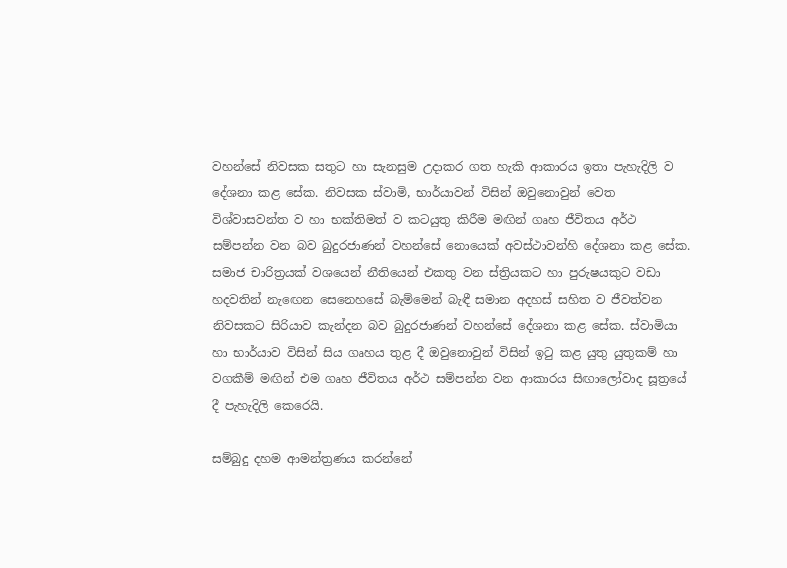වහන්සේ නිවසක සතුට හා සැනසුම උදාකර ගත හැකි ආකාරය ඉතා පැහැදිලි ව දේශනා කළ සේක. නිවසක ස්වාමි, භාර්යාවන් විසින් ඔවුනොවුන් වෙත විශ්වාසවන්ත ව හා භක්තිමත් ව කටයුතු කිරීම මඟින් ගෘහ ජීවිතය අර්ථ සම්පන්න වන බව බුදුරජාණන් වහන්සේ නොයෙක් අවස්ථාවන්හි දේශනා කළ සේක. සමාජ චාරිත්‍රයක් වශයෙන් නීතියෙන් එකතු වන ස්ත්‍රියකට හා පුරුෂයකුට වඩා හදවතින් නැඟෙන සෙනෙහසේ බැම්මෙන් බැඳී සමාන අදහස් සහිත ව ජීවත්වන නිවසකට සිරියාව කැන්දන බව බුදුරජාණන් වහන්සේ දේශනා කළ සේක. ස්වාමියා හා භාර්යාව විසින් සිය ගෘහය තුළ දී ඔවුනොවුන් විසින් ඉටු කළ යුතු යුතුකම් හා වගකීම් මඟින් එම ගෘහ ජීවිතය අර්ථ සම්පන්න වන ආකාරය සිඟාලෝවාද සූත්‍රයේ දී පැහැදිලි කෙරෙයි.

සම්බුදු දහම ආමන්ත්‍රණය කරන්නේ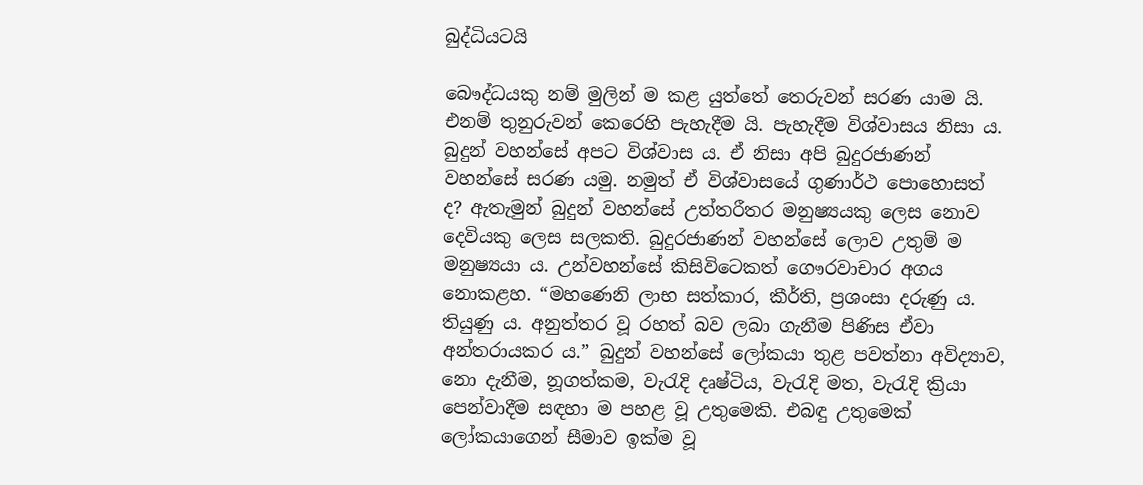බුද්ධියටයි

බෞද්ධයකු නම් මුලින් ම කළ යුත්තේ තෙරුවන් සරණ යාම යි. එනම් තුනුරුවන් කෙරෙහි පැහැදීම යි. පැහැදීම විශ්වාසය නිසා ය. බුදුන් වහන්සේ අපට විශ්වාස ය. ඒ නිසා අපි බුදුරජාණන් වහන්සේ සරණ යමු. නමුත් ඒ විශ්වාසයේ ගුණාර්ථ පොහොසත් ද? ඇතැමුන් බුදුන් වහන්සේ උත්තරීතර මනුෂ්‍යයකු ලෙස නොව දෙවියකු ලෙස සලකති. බුදුරජාණන් වහන්සේ ලොව උතුම් ම මනුෂ්‍යයා ය. උන්වහන්සේ කිසිවිටෙකත් ගෞරවාචාර අගය නොකළහ. “මහණෙනි ලාභ සත්කාර, කීර්ති, ප්‍රශංසා දරුණු ය. තියුණු ය. අනුත්තර වූ රහත් බව ලබා ගැනීම පිණිස ඒවා අන්තරායකර ය.” බුදුන් වහන්සේ ලෝකයා තුළ පවත්නා අවිද්‍යාව, නො දැනීම, නූගත්කම, වැරැදි දෘෂ්ටිය, වැරැදි මත, වැරැදි ක්‍රියා පෙන්වාදීම සඳහා ම පහළ වූ උතුමෙකි. එබඳු උතුමෙක් ලෝකයාගෙන් සීමාව ඉක්ම වූ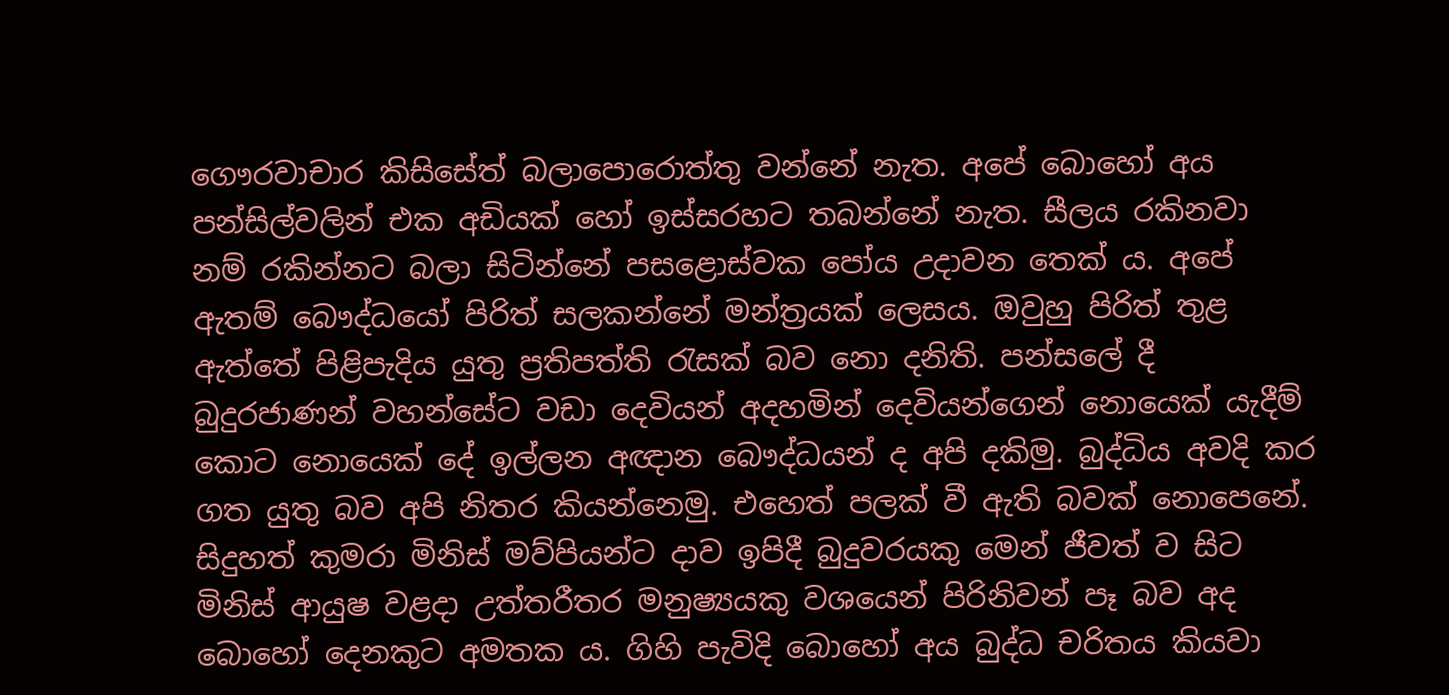ගෞරවාචාර කිසිසේත් බලාපොරොත්තු වන්නේ නැත. අපේ බොහෝ අය පන්සිල්වලින් එක අඩියක් හෝ ඉස්සරහට තබන්නේ නැත. සීලය රකිනවා නම් රකින්නට බලා සිටින්නේ පසළොස්වක පෝය උදාවන තෙක් ය. අපේ ඇතම් බෞද්ධයෝ පිරිත් සලකන්නේ මන්ත්‍රයක් ලෙසය. ඔවුහු පිරිත් තුළ ඇත්තේ පිළිපැදිය යුතු ප්‍රතිපත්ති රැසක් බව නො දනිති. පන්සලේ දී බුදුරජාණන් වහන්සේට වඩා දෙවියන් අදහමින් දෙවියන්ගෙන් නොයෙක් යැදීම් කොට නොයෙක් දේ ඉල්ලන අඥාන බෞද්ධයන් ද අපි දකිමු. බුද්ධිය අවදි කර ගත යුතු බව අපි නිතර කියන්නෙමු. එහෙත් පලක් වී ඇති බවක් නොපෙනේ. සිදුහත් කුමරා මිනිස් මව්පියන්ට දාව ඉපිදී බුදුවරයකු මෙන් ජීවත් ව සිට මිනිස් ආයුෂ වළදා උත්තරීතර මනුෂ්‍යයකු වශයෙන් පිරිනිවන් පෑ බව අද බොහෝ දෙනකුට අමතක ය. ගිහි පැවිදි බොහෝ අය බුද්ධ චරිතය කියවා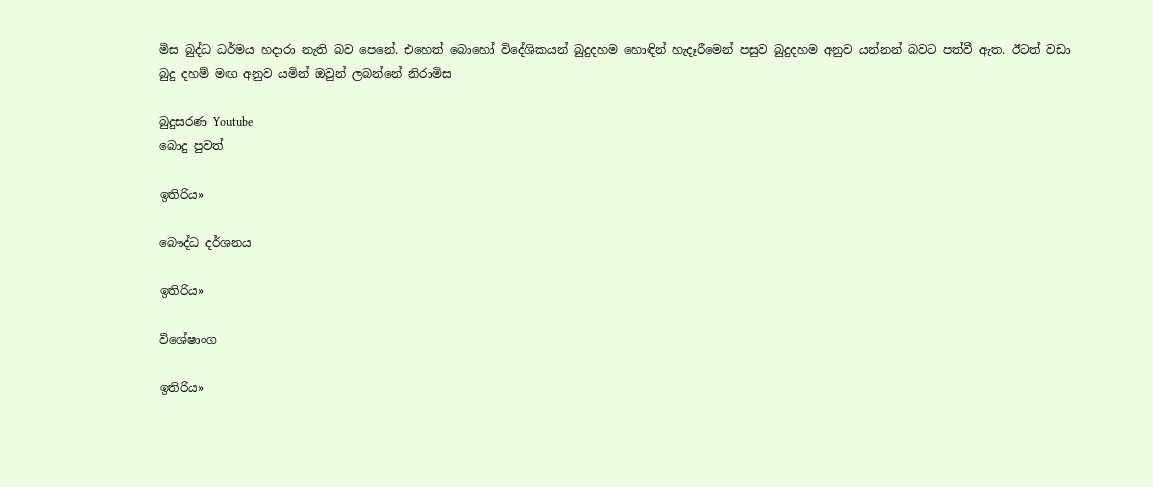මිස බුද්ධ ධර්මය හදාරා නැති බව පෙනේ. එහෙත් බොහෝ විදේශිකයන් බුදුදහම හොඳින් හැදෑරීමෙන් පසුව බුදුදහම අනුව යන්නන් බවට පත්වී ඇත. ඊටත් වඩා බුදු දහම් මඟ අනුව යමින් ඔවුන් ලබන්නේ නිරාමිස

බුදුසරණ Youtube
බොදු පුවත්

ඉතිරිය»

බෞද්ධ දර්ශනය

ඉතිරිය»

විශේෂාංග

ඉතිරිය»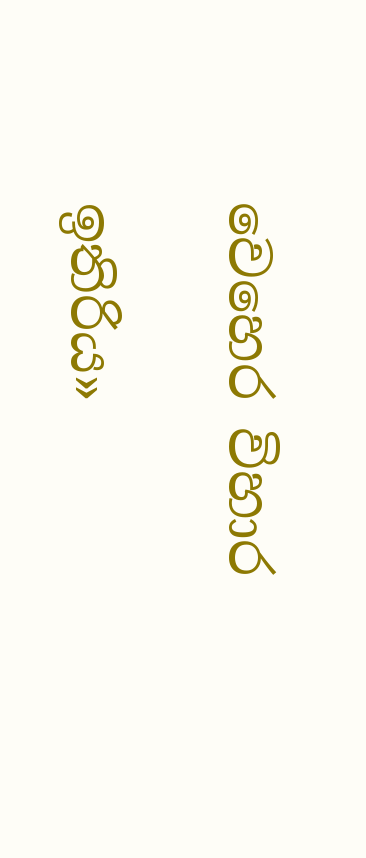වෙහෙර විහාර

ඉතිරිය»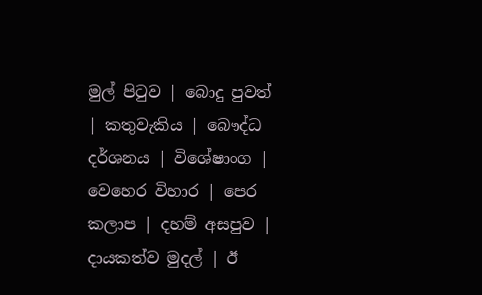මුල් පිටුව | බොදු පුවත් | කතුවැකිය | බෞද්ධ දර්ශනය | විශේෂාංග | වෙහෙර විහාර | පෙර කලාප | දහම් අසපුව | දායකත්ව මුදල් | ඊ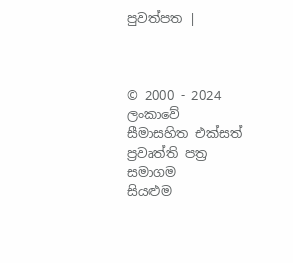පුවත්පත |



© 2000 - 2024 ලංකාවේ සීමාසහිත එක්සත් ප්‍රවෘත්ති පත්‍ර සමාගම
සියළුම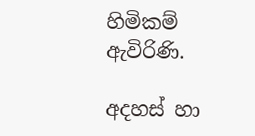හිමිකම් ඇවිරිණි.

අදහස් හා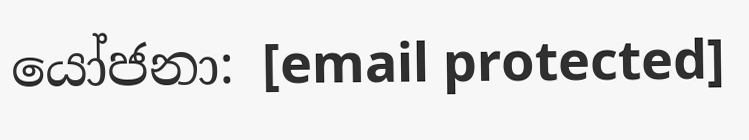යෝජනා: [email protected]